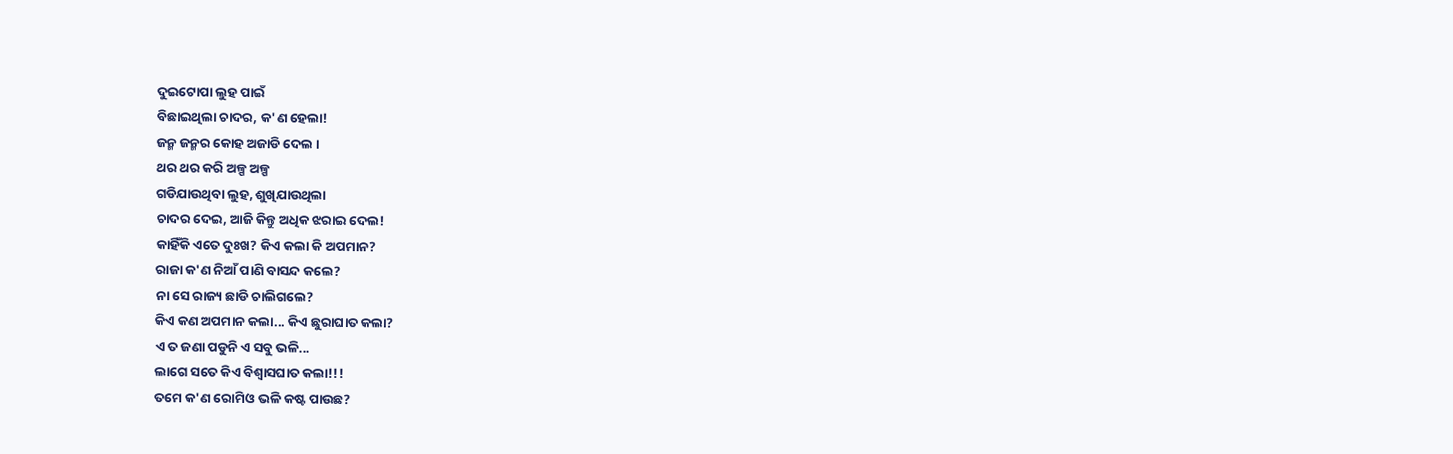ଦୁଇଟୋପା ଲୁହ ପାଇଁ
ବିଛାଇଥିଲା ଚାଦର, କ'ଣ ହେଲା!
ଜନ୍ମ ଜନ୍ମର କୋହ ଅଜାଡି ଦେଲ ।
ଥର ଥର କରି ଅଳ୍ପ ଅଳ୍ପ
ଗଡିଯାଉଥିବା ଲୁହ, ଶୁଖିଯାଉଥିଲା
ଚାଦର ଦେଇ, ଆଜି କିନ୍ତୁ ଅଧିକ ଝରାଇ ଦେଲ!
କାହିଁକି ଏତେ ଦୁଃଖ? କିଏ କଲା କି ଅପମାନ?
ରାଜା କ'ଣ ନିଆଁ ପାଣି ବାସନ୍ଦ କଲେ?
ନା ସେ ରାଜ୍ୟ ଛାଡି ଚାଲିଗଲେ?
କିଏ କଣ ଅପମାନ କଲା... କିଏ ଛୁରାଘାତ କଲା?
ଏ ତ ଜଣା ପଡୁନି ଏ ସବୁ ଭଳି...
ଲାଗେ ସତେ କିଏ ବିଶ୍ଵାସଘାତ କଲା!!!
ତମେ କ'ଣ ରୋମିଓ ଭଳି କଷ୍ଟ ପାଉଛ?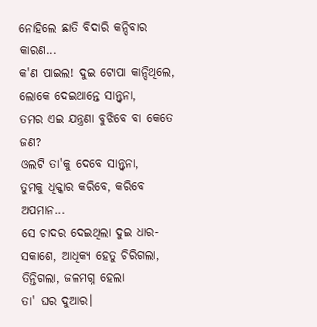ନୋହିଲେ ଛାତି ବିଦାରି କନ୍ଦିବାର କାରଣ...
କ'ଣ ପାଇଲ! ଦୁଇ ଟୋପା କାନ୍ଦିଥିଲେ,
ଲୋକେ ଦେଇଥାନ୍ତେ ସାନ୍ତ୍ଵନା,
ତମର ଏଇ ଯନ୍ତ୍ରଣା ବୁଝିବେ ବା କେତେ ଜଣ?
ଓଲଟି ତା'କୁ ଦେବେ ସାନ୍ତ୍ଵନା,
ତୁମକୁ ଧିକ୍କାର କରିବେ, କରିବେ ଅପମାନ...
ସେ ଚାଦର ଦେଇଥିଲା ଦୁଇ ଧାର-
ସକାଶେ, ଆଧିକ୍ୟ ହେତୁ ଚିରିଗଲା,
ତିନ୍ତିଗଲା, ଜଳମଗ୍ନ ହେଲା
ତା' ଘର ଦୁଆର।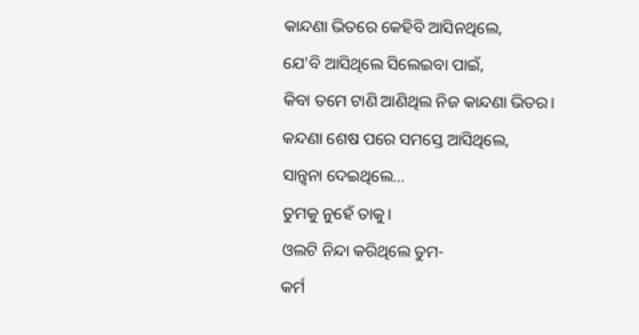କାନ୍ଦଣା ଭିତରେ କେହିବି ଆସିନଥିଲେ,
ଯେ'ବି ଆସିଥିଲେ ସିଲେଇବା ପାଇଁ,
କିବା ତମେ ଟାଣି ଆଣିଥିଲ ନିଜ କାନ୍ଦଣା ଭିତର।
କନ୍ଦଣା ଶେଷ ପରେ ସମସ୍ତେ ଆସିଥିଲେ,
ସାନ୍ତ୍ଵନା ଦେଇଥିଲେ...
ତୁମକୁ ନୁହେଁ ତାକୁ।
ଓଲଟି ନିନ୍ଦା କରିଥିଲେ ତୁମ-
କର୍ମ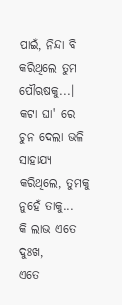ପାଇଁ, ନିନ୍ଦା ବି କରିଥିଲେ ତୁମ ପୌଋଷକୁ...।
କଟା ଘା' ରେ ଚୁନ ଦେଲା ଭଳି
ସାହାଯ୍ୟ କରିଥିଲେ, ତୁମକୁ ନୁହେଁ ତାକୁ...
କି ଲାଭ ଏତେ ଦୁଃଖ,
ଏତେ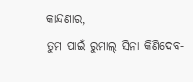କାନ୍ଦଣାର,
ତୁମ ପାଇଁ ରୁମାଲ୍ ସିନା କିଣିଦେବ-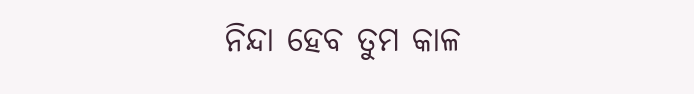ନିନ୍ଦା ହେବ ତୁମ କାଳ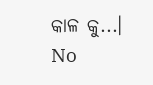କାଳ କୁ...।
No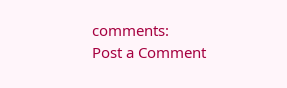comments:
Post a Comment